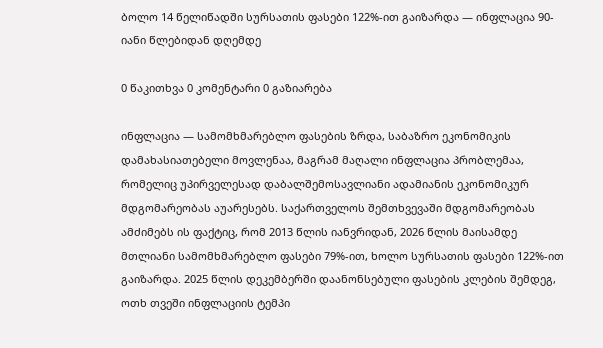ბოლო 14 წელიწადში სურსათის ფასები 122%-ით გაიზარდა — ინფლაცია 90-იანი წლებიდან დღემდე

0 წაკითხვა 0 კომენტარი 0 გაზიარება

ინფლაცია — სამომხმარებლო ფასების ზრდა, საბაზრო ეკონომიკის დამახასიათებელი მოვლენაა, მაგრამ მაღალი ინფლაცია პრობლემაა, რომელიც უპირველესად დაბალშემოსავლიანი ადამიანის ეკონომიკურ მდგომარეობას აუარესებს. საქართველოს შემთხვევაში მდგომარეობას ამძიმებს ის ფაქტიც, რომ 2013 წლის იანვრიდან, 2026 წლის მაისამდე მთლიანი სამომხმარებლო ფასები 79%-ით, ხოლო სურსათის ფასები 122%-ით გაიზარდა. 2025 წლის დეკემბერში დაანონსებული ფასების კლების შემდეგ, ოთხ თვეში ინფლაციის ტემპი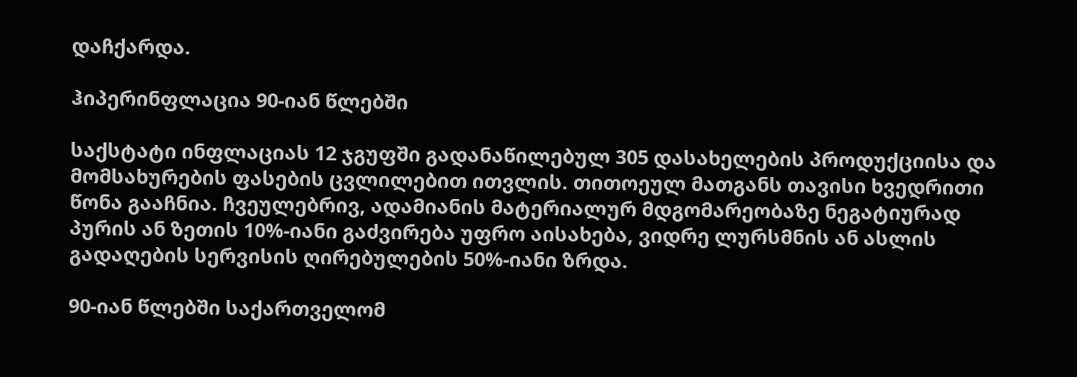დაჩქარდა.

ჰიპერინფლაცია 90-იან წლებში

საქსტატი ინფლაციას 12 ჯგუფში გადანაწილებულ 305 დასახელების პროდუქციისა და მომსახურების ფასების ცვლილებით ითვლის. თითოეულ მათგანს თავისი ხვედრითი წონა გააჩნია. ჩვეულებრივ, ადამიანის მატერიალურ მდგომარეობაზე ნეგატიურად პურის ან ზეთის 10%-იანი გაძვირება უფრო აისახება, ვიდრე ლურსმნის ან ასლის გადაღების სერვისის ღირებულების 50%-იანი ზრდა.

90-იან წლებში საქართველომ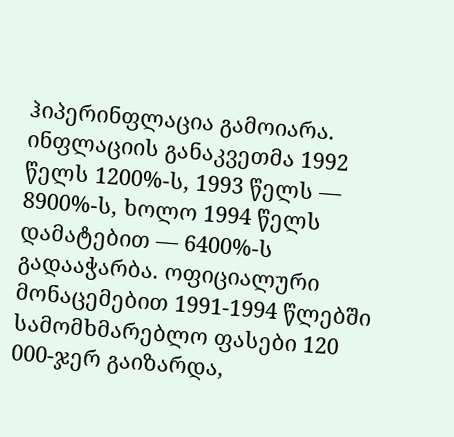ჰიპერინფლაცია გამოიარა. ინფლაციის განაკვეთმა 1992 წელს 1200%-ს, 1993 წელს — 8900%-ს, ხოლო 1994 წელს დამატებით — 6400%-ს გადააჭარბა. ოფიციალური მონაცემებით 1991-1994 წლებში სამომხმარებლო ფასები 120 000-ჯერ გაიზარდა,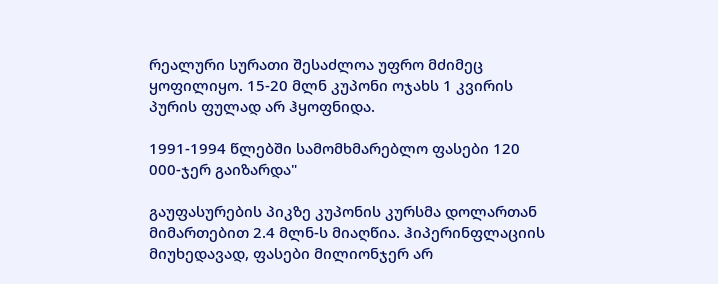რეალური სურათი შესაძლოა უფრო მძიმეც ყოფილიყო. 15-20 მლნ კუპონი ოჯახს 1 კვირის პურის ფულად არ ჰყოფნიდა.

1991-1994 წლებში სამომხმარებლო ფასები 120 000-ჯერ გაიზარდა"

გაუფასურების პიკზე კუპონის კურსმა დოლართან მიმართებით 2.4 მლნ-ს მიაღწია. ჰიპერინფლაციის მიუხედავად, ფასები მილიონჯერ არ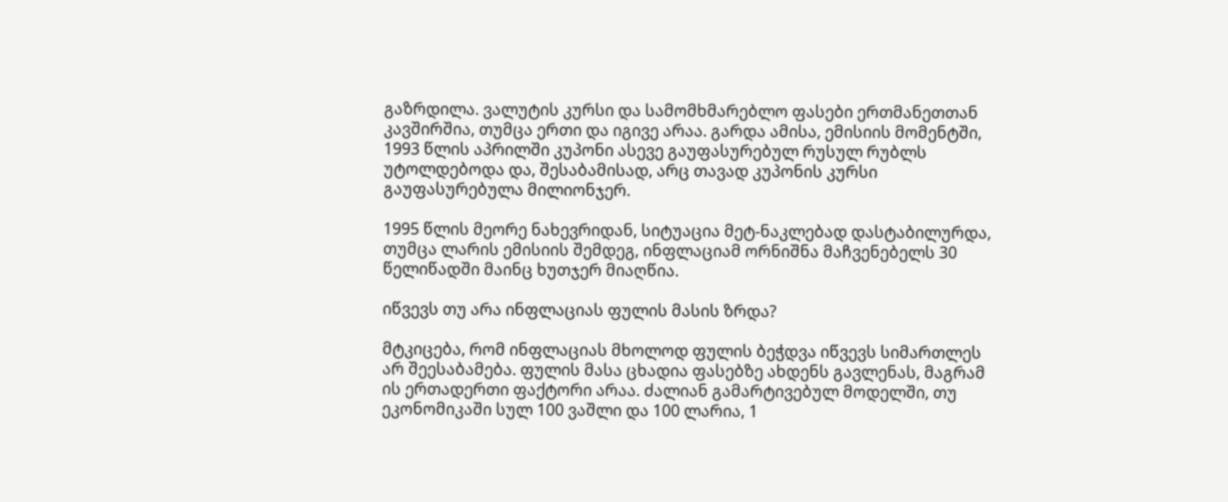გაზრდილა. ვალუტის კურსი და სამომხმარებლო ფასები ერთმანეთთან კავშირშია, თუმცა ერთი და იგივე არაა. გარდა ამისა, ემისიის მომენტში, 1993 წლის აპრილში კუპონი ასევე გაუფასურებულ რუსულ რუბლს უტოლდებოდა და, შესაბამისად, არც თავად კუპონის კურსი გაუფასურებულა მილიონჯერ.

1995 წლის მეორე ნახევრიდან, სიტუაცია მეტ-ნაკლებად დასტაბილურდა, თუმცა ლარის ემისიის შემდეგ, ინფლაციამ ორნიშნა მაჩვენებელს 30 წელიწადში მაინც ხუთჯერ მიაღწია.

იწვევს თუ არა ინფლაციას ფულის მასის ზრდა?

მტკიცება, რომ ინფლაციას მხოლოდ ფულის ბეჭდვა იწვევს სიმართლეს არ შეესაბამება. ფულის მასა ცხადია ფასებზე ახდენს გავლენას, მაგრამ ის ერთადერთი ფაქტორი არაა. ძალიან გამარტივებულ მოდელში, თუ ეკონომიკაში სულ 100 ვაშლი და 100 ლარია, 1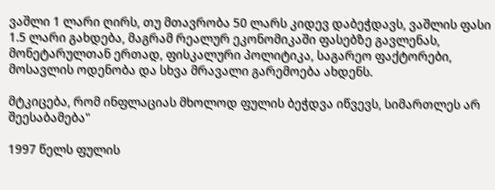ვაშლი 1 ლარი ღირს, თუ მთავრობა 50 ლარს კიდევ დაბეჭდავს, ვაშლის ფასი 1.5 ლარი გახდება, მაგრამ რეალურ ეკონომიკაში ფასებზე გავლენას, მონეტარულთან ერთად, ფისკალური პოლიტიკა, საგარეო ფაქტორები, მოსავლის ოდენობა და სხვა მრავალი გარემოება ახდენს.

მტკიცება, რომ ინფლაციას მხოლოდ ფულის ბეჭდვა იწვევს, სიმართლეს არ შეესაბამება"

1997 წელს ფულის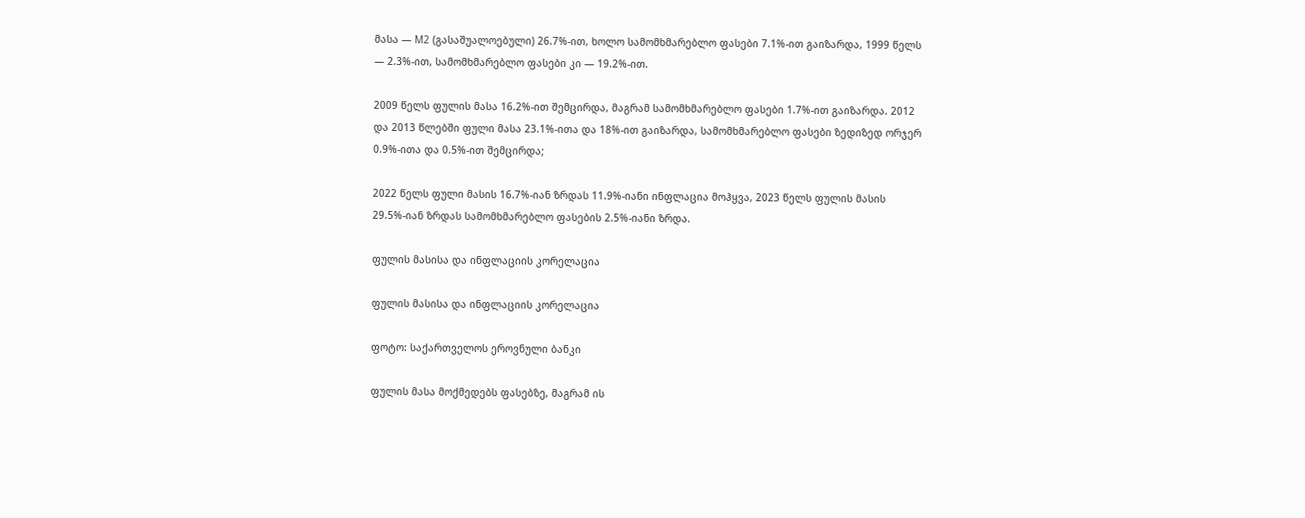მასა — M2 (გასაშუალოებული) 26.7%-ით, ხოლო სამომხმარებლო ფასები 7.1%-ით გაიზარდა, 1999 წელს — 2.3%-ით, სამომხმარებლო ფასები კი — 19.2%-ით.

2009 წელს ფულის მასა 16.2%-ით შემცირდა, მაგრამ სამომხმარებლო ფასები 1.7%-ით გაიზარდა. 2012 და 2013 წლებში ფული მასა 23.1%-ითა და 18%-ით გაიზარდა, სამომხმარებლო ფასები ზედიზედ ორჯერ 0.9%-ითა და 0.5%-ით შემცირდა;

2022 წელს ფული მასის 16.7%-იან ზრდას 11.9%-იანი ინფლაცია მოჰყვა, 2023 წელს ფულის მასის 29.5%-იან ზრდას სამომხმარებლო ფასების 2.5%-იანი ზრდა.

ფულის მასისა და ინფლაციის კორელაცია

ფულის მასისა და ინფლაციის კორელაცია

ფოტო: საქართველოს ეროვნული ბანკი

ფულის მასა მოქმედებს ფასებზე, მაგრამ ის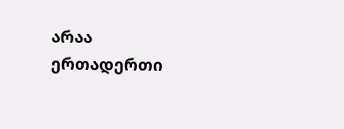არაა ერთადერთი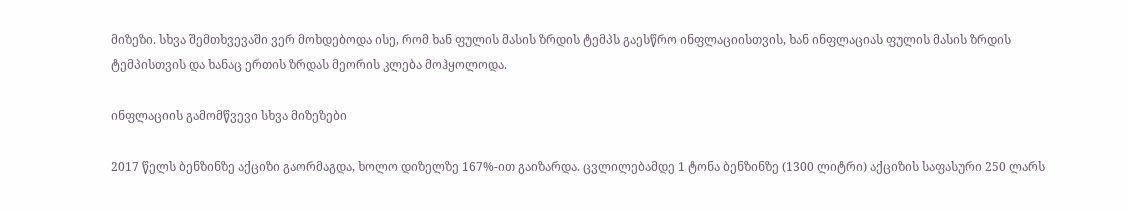მიზეზი. სხვა შემთხვევაში ვერ მოხდებოდა ისე, რომ ხან ფულის მასის ზრდის ტემპს გაესწრო ინფლაციისთვის, ხან ინფლაციას ფულის მასის ზრდის ტემპისთვის და ხანაც ერთის ზრდას მეორის კლება მოჰყოლოდა.

ინფლაციის გამომწვევი სხვა მიზეზები

2017 წელს ბენზინზე აქციზი გაორმაგდა, ხოლო დიზელზე 167%-ით გაიზარდა. ცვლილებამდე 1 ტონა ბენზინზე (1300 ლიტრი) აქციზის საფასური 250 ლარს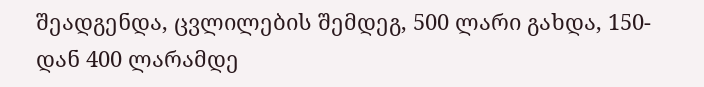შეადგენდა, ცვლილების შემდეგ, 500 ლარი გახდა, 150-დან 400 ლარამდე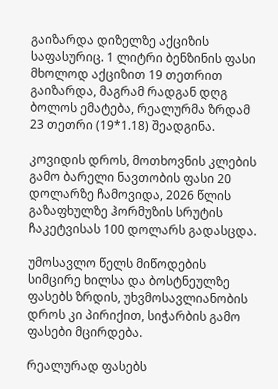გაიზარდა დიზელზე აქციზის საფასურიც. 1 ლიტრი ბენზინის ფასი მხოლოდ აქციზით 19 თეთრით გაიზარდა, მაგრამ რადგან დღგ ბოლოს ემატება, რეალურმა ზრდამ 23 თეთრი (19*1.18) შეადგინა.

კოვიდის დროს, მოთხოვნის კლების გამო ბარელი ნავთობის ფასი 20 დოლარზე ჩამოვიდა, 2026 წლის გაზაფხულზე ჰორმუზის სრუტის ჩაკეტვისას 100 დოლარს გადასცდა.

უმოსავლო წელს მიწოდების სიმცირე ხილსა და ბოსტნეულზე ფასებს ზრდის, უხვმოსავლიანობის დროს კი პირიქით, სიჭარბის გამო ფასები მცირდება.

რეალურად ფასებს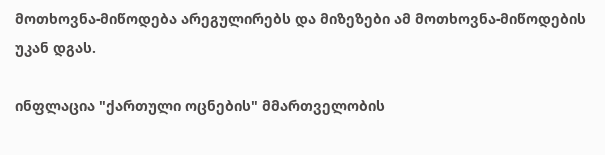მოთხოვნა-მიწოდება არეგულირებს და მიზეზები ამ მოთხოვნა-მიწოდების უკან დგას.

ინფლაცია "ქართული ოცნების" მმართველობის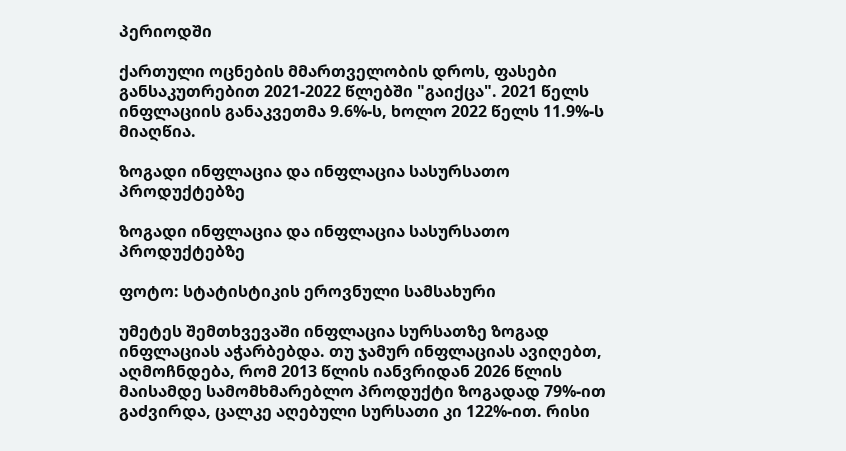პერიოდში

ქართული ოცნების მმართველობის დროს, ფასები განსაკუთრებით 2021-2022 წლებში "გაიქცა". 2021 წელს ინფლაციის განაკვეთმა 9.6%-ს, ხოლო 2022 წელს 11.9%-ს მიაღწია.

ზოგადი ინფლაცია და ინფლაცია სასურსათო პროდუქტებზე

ზოგადი ინფლაცია და ინფლაცია სასურსათო პროდუქტებზე

ფოტო: სტატისტიკის ეროვნული სამსახური

უმეტეს შემთხვევაში ინფლაცია სურსათზე ზოგად ინფლაციას აჭარბებდა. თუ ჯამურ ინფლაციას ავიღებთ, აღმოჩნდება, რომ 2013 წლის იანვრიდან 2026 წლის მაისამდე სამომხმარებლო პროდუქტი ზოგადად 79%-ით გაძვირდა, ცალკე აღებული სურსათი კი 122%-ით. რისი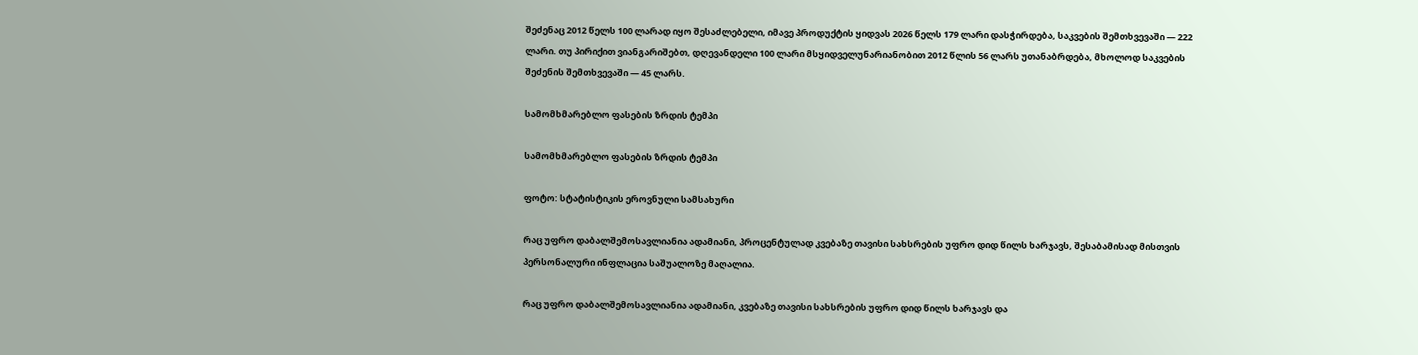შეძენაც 2012 წელს 100 ლარად იყო შესაძლებელი, იმავე პროდუქტის ყიდვას 2026 წელს 179 ლარი დასჭირდება, საკვების შემთხვევაში — 222 ლარი. თუ პირიქით ვიანგარიშებთ, დღევანდელი 100 ლარი მსყიდველუნარიანობით 2012 წლის 56 ლარს უთანაბრდება, მხოლოდ საკვების შეძენის შემთხვევაში — 45 ლარს.

სამომხმარებლო ფასების ზრდის ტემპი

სამომხმარებლო ფასების ზრდის ტემპი

ფოტო: სტატისტიკის ეროვნული სამსახური

რაც უფრო დაბალშემოსავლიანია ადამიანი, პროცენტულად კვებაზე თავისი სახსრების უფრო დიდ წილს ხარჯავს, შესაბამისად მისთვის პერსონალური ინფლაცია საშუალოზე მაღალია.

რაც უფრო დაბალშემოსავლიანია ადამიანი, კვებაზე თავისი სახსრების უფრო დიდ წილს ხარჯავს და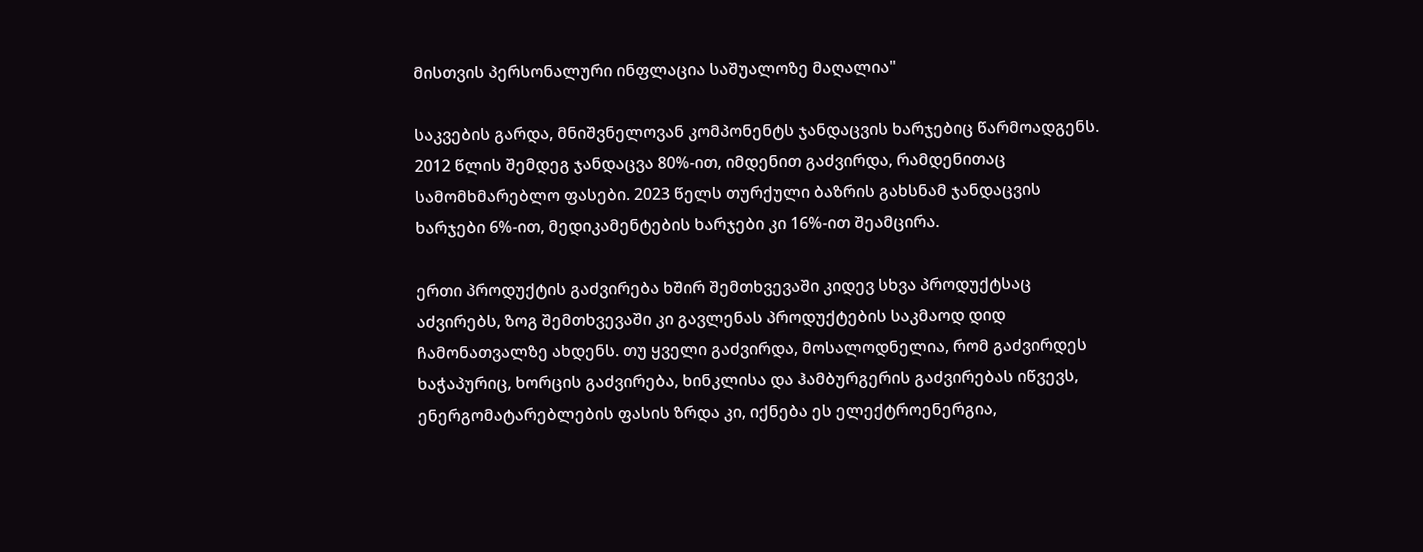მისთვის პერსონალური ინფლაცია საშუალოზე მაღალია"

საკვების გარდა, მნიშვნელოვან კომპონენტს ჯანდაცვის ხარჯებიც წარმოადგენს. 2012 წლის შემდეგ ჯანდაცვა 80%-ით, იმდენით გაძვირდა, რამდენითაც სამომხმარებლო ფასები. 2023 წელს თურქული ბაზრის გახსნამ ჯანდაცვის ხარჯები 6%-ით, მედიკამენტების ხარჯები კი 16%-ით შეამცირა.

ერთი პროდუქტის გაძვირება ხშირ შემთხვევაში კიდევ სხვა პროდუქტსაც აძვირებს, ზოგ შემთხვევაში კი გავლენას პროდუქტების საკმაოდ დიდ ჩამონათვალზე ახდენს. თუ ყველი გაძვირდა, მოსალოდნელია, რომ გაძვირდეს ხაჭაპურიც, ხორცის გაძვირება, ხინკლისა და ჰამბურგერის გაძვირებას იწვევს, ენერგომატარებლების ფასის ზრდა კი, იქნება ეს ელექტროენერგია,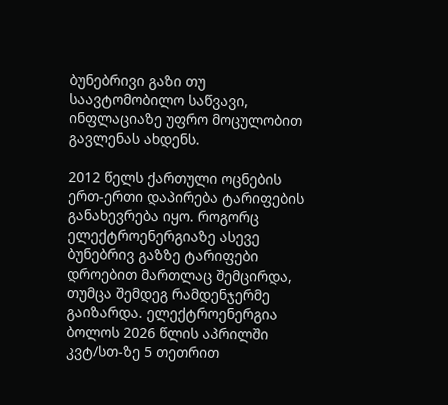ბუნებრივი გაზი თუ საავტომობილო საწვავი, ინფლაციაზე უფრო მოცულობით გავლენას ახდენს.

2012 წელს ქართული ოცნების ერთ-ერთი დაპირება ტარიფების განახევრება იყო. როგორც ელექტროენერგიაზე ასევე ბუნებრივ გაზზე ტარიფები დროებით მართლაც შემცირდა, თუმცა შემდეგ რამდენჯერმე გაიზარდა. ელექტროენერგია ბოლოს 2026 წლის აპრილში კვტ/სთ-ზე 5 თეთრით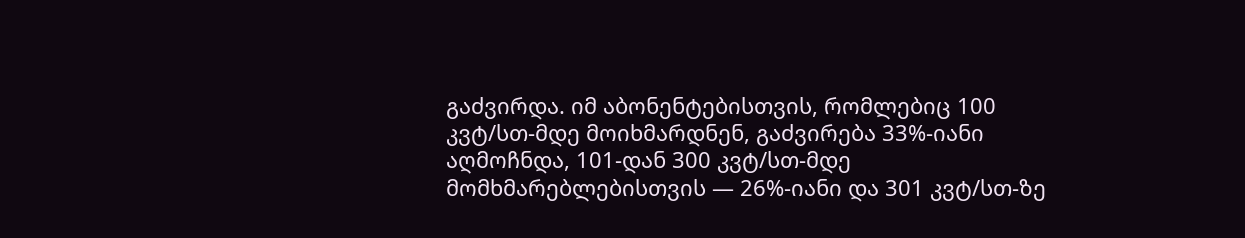გაძვირდა. იმ აბონენტებისთვის, რომლებიც 100 კვტ/სთ-მდე მოიხმარდნენ, გაძვირება 33%-იანი აღმოჩნდა, 101-დან 300 კვტ/სთ-მდე მომხმარებლებისთვის — 26%-იანი და 301 კვტ/სთ-ზე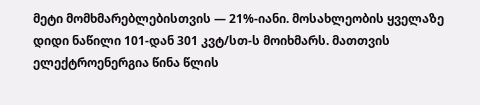მეტი მომხმარებლებისთვის — 21%-იანი. მოსახლეობის ყველაზე დიდი ნაწილი 101-დან 301 კვტ/სთ-ს მოიხმარს. მათთვის ელექტროენერგია წინა წლის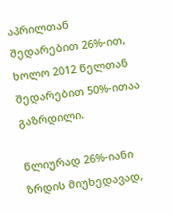აპრილთან შედარებით 26%-ით, ხოლო 2012 წელთან შედარებით 50%-ითაა გაზრდილი.

წლიურად 26%-იანი ზრდის მიუხედავად,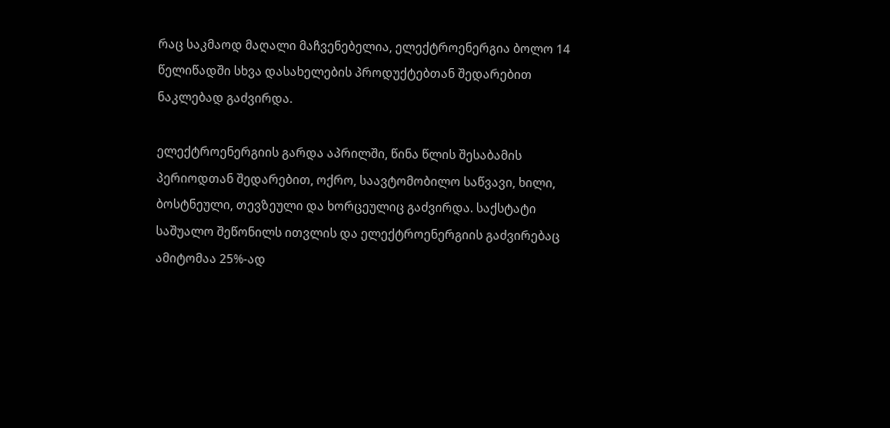რაც საკმაოდ მაღალი მაჩვენებელია, ელექტროენერგია ბოლო 14 წელიწადში სხვა დასახელების პროდუქტებთან შედარებით ნაკლებად გაძვირდა.

ელექტროენერგიის გარდა აპრილში, წინა წლის შესაბამის პერიოდთან შედარებით, ოქრო, საავტომობილო საწვავი, ხილი, ბოსტნეული, თევზეული და ხორცეულიც გაძვირდა. საქსტატი საშუალო შეწონილს ითვლის და ელექტროენერგიის გაძვირებაც ამიტომაა 25%-ად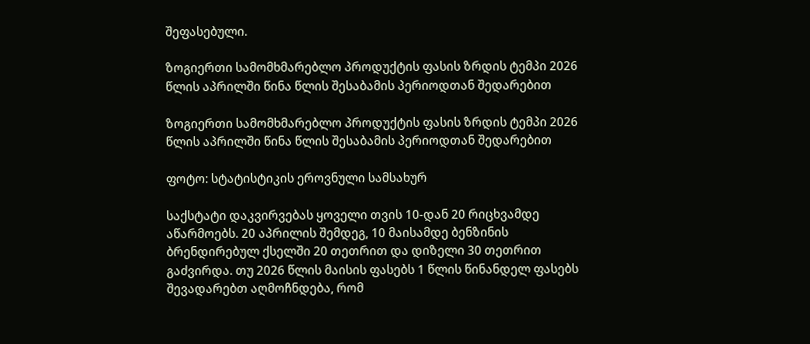შეფასებული.

ზოგიერთი სამომხმარებლო პროდუქტის ფასის ზრდის ტემპი 2026 წლის აპრილში წინა წლის შესაბამის პერიოდთან შედარებით

ზოგიერთი სამომხმარებლო პროდუქტის ფასის ზრდის ტემპი 2026 წლის აპრილში წინა წლის შესაბამის პერიოდთან შედარებით

ფოტო: სტატისტიკის ეროვნული სამსახურ

საქსტატი დაკვირვებას ყოველი თვის 10-დან 20 რიცხვამდე აწარმოებს. 20 აპრილის შემდეგ, 10 მაისამდე ბენზინის ბრენდირებულ ქსელში 20 თეთრით და დიზელი 30 თეთრით გაძვირდა. თუ 2026 წლის მაისის ფასებს 1 წლის წინანდელ ფასებს შევადარებთ აღმოჩნდება, რომ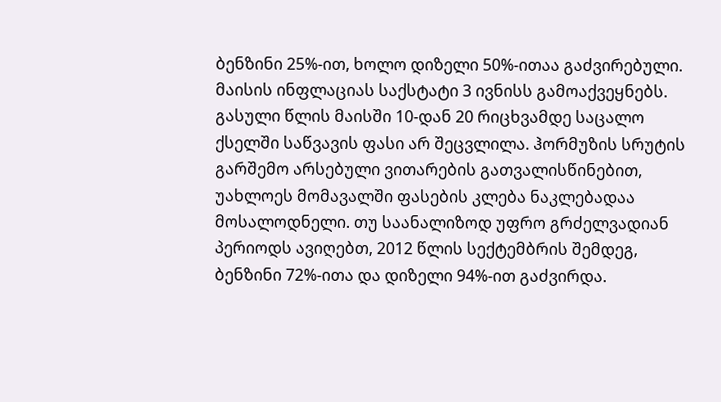ბენზინი 25%-ით, ხოლო დიზელი 50%-ითაა გაძვირებული. მაისის ინფლაციას საქსტატი 3 ივნისს გამოაქვეყნებს. გასული წლის მაისში 10-დან 20 რიცხვამდე საცალო ქსელში საწვავის ფასი არ შეცვლილა. ჰორმუზის სრუტის გარშემო არსებული ვითარების გათვალისწინებით, უახლოეს მომავალში ფასების კლება ნაკლებადაა მოსალოდნელი. თუ საანალიზოდ უფრო გრძელვადიან პერიოდს ავიღებთ, 2012 წლის სექტემბრის შემდეგ, ბენზინი 72%-ითა და დიზელი 94%-ით გაძვირდა.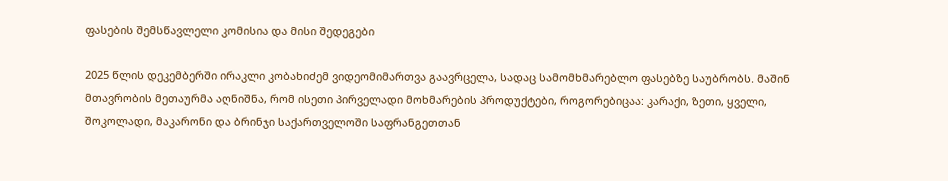ფასების შემსწავლელი კომისია და მისი შედეგები

2025 წლის დეკემბერში ირაკლი კობახიძემ ვიდეომიმართვა გაავრცელა, სადაც სამომხმარებლო ფასებზე საუბრობს. მაშინ მთავრობის მეთაურმა აღნიშნა, რომ ისეთი პირველადი მოხმარების პროდუქტები, როგორებიცაა: კარაქი, ზეთი, ყველი, შოკოლადი, მაკარონი და ბრინჯი საქართველოში საფრანგეთთან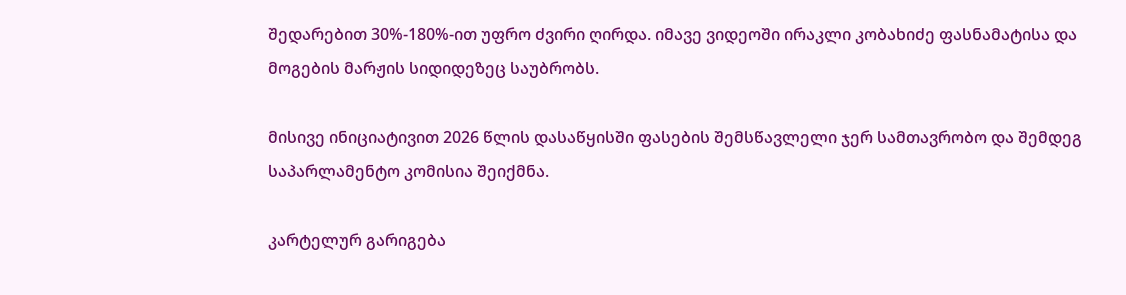შედარებით 30%-180%-ით უფრო ძვირი ღირდა. იმავე ვიდეოში ირაკლი კობახიძე ფასნამატისა და მოგების მარჟის სიდიდეზეც საუბრობს.

მისივე ინიციატივით 2026 წლის დასაწყისში ფასების შემსწავლელი ჯერ სამთავრობო და შემდეგ საპარლამენტო კომისია შეიქმნა.

კარტელურ გარიგება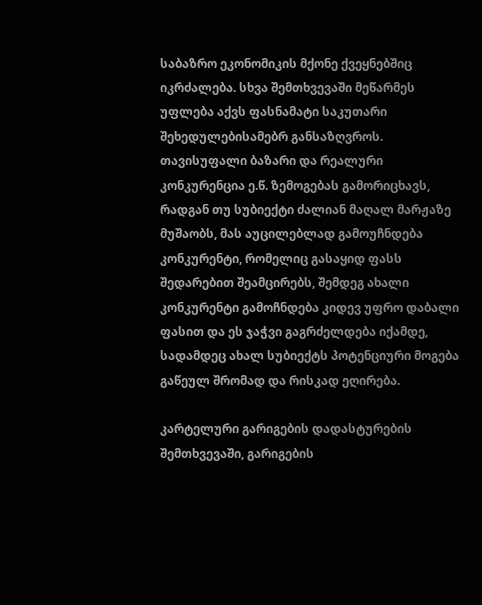საბაზრო ეკონომიკის მქონე ქვეყნებშიც იკრძალება. სხვა შემთხვევაში მეწარმეს უფლება აქვს ფასნამატი საკუთარი შეხედულებისამებრ განსაზღვროს. თავისუფალი ბაზარი და რეალური კონკურენცია ე.წ. ზემოგებას გამორიცხავს, რადგან თუ სუბიექტი ძალიან მაღალ მარჟაზე მუშაობს, მას აუცილებლად გამოუჩნდება კონკურენტი, რომელიც გასაყიდ ფასს შედარებით შეამცირებს, შემდეგ ახალი კონკურენტი გამოჩნდება კიდევ უფრო დაბალი ფასით და ეს ჯაჭვი გაგრძელდება იქამდე, სადამდეც ახალ სუბიექტს პოტენციური მოგება გაწეულ შრომად და რისკად ეღირება.

კარტელური გარიგების დადასტურების შემთხვევაში, გარიგების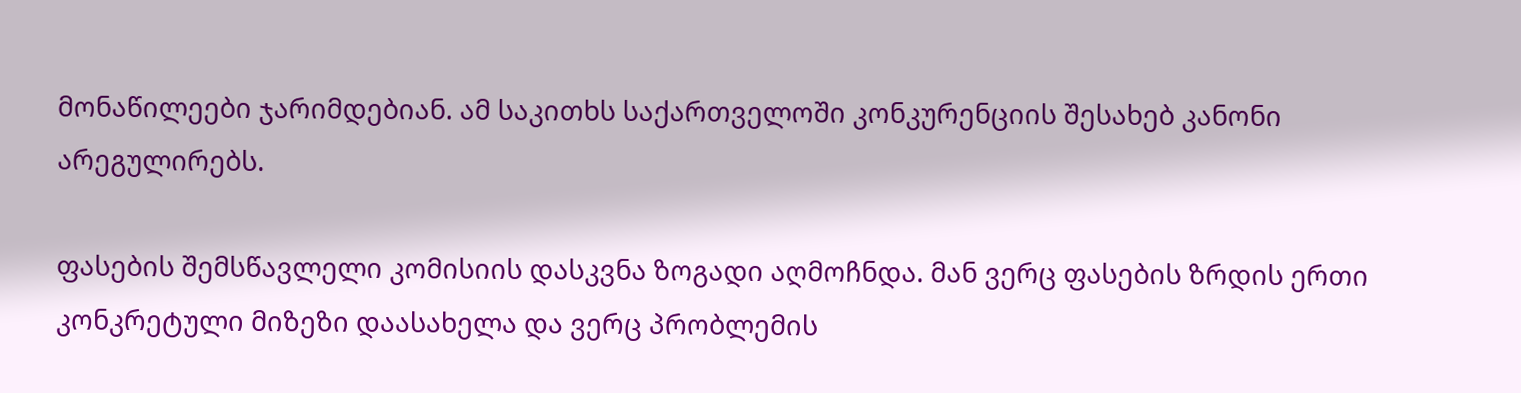მონაწილეები ჯარიმდებიან. ამ საკითხს საქართველოში კონკურენციის შესახებ კანონი არეგულირებს.

ფასების შემსწავლელი კომისიის დასკვნა ზოგადი აღმოჩნდა. მან ვერც ფასების ზრდის ერთი კონკრეტული მიზეზი დაასახელა და ვერც პრობლემის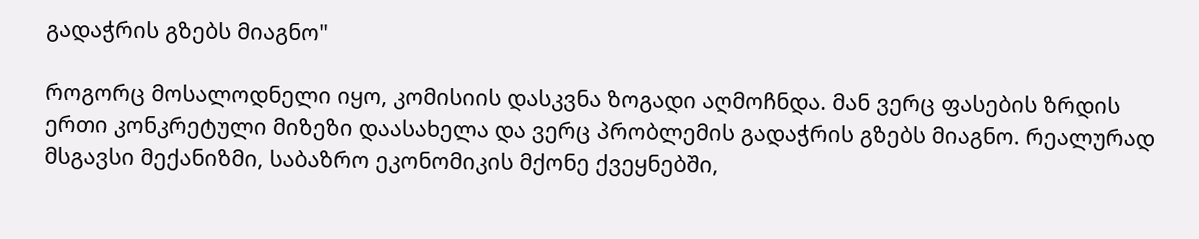გადაჭრის გზებს მიაგნო"

როგორც მოსალოდნელი იყო, კომისიის დასკვნა ზოგადი აღმოჩნდა. მან ვერც ფასების ზრდის ერთი კონკრეტული მიზეზი დაასახელა და ვერც პრობლემის გადაჭრის გზებს მიაგნო. რეალურად მსგავსი მექანიზმი, საბაზრო ეკონომიკის მქონე ქვეყნებში,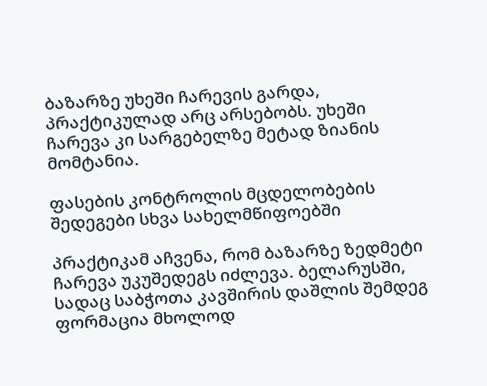ბაზარზე უხეში ჩარევის გარდა, პრაქტიკულად არც არსებობს. უხეში ჩარევა კი სარგებელზე მეტად ზიანის მომტანია.

ფასების კონტროლის მცდელობების შედეგები სხვა სახელმწიფოებში

პრაქტიკამ აჩვენა, რომ ბაზარზე ზედმეტი ჩარევა უკუშედეგს იძლევა. ბელარუსში, სადაც საბჭოთა კავშირის დაშლის შემდეგ ფორმაცია მხოლოდ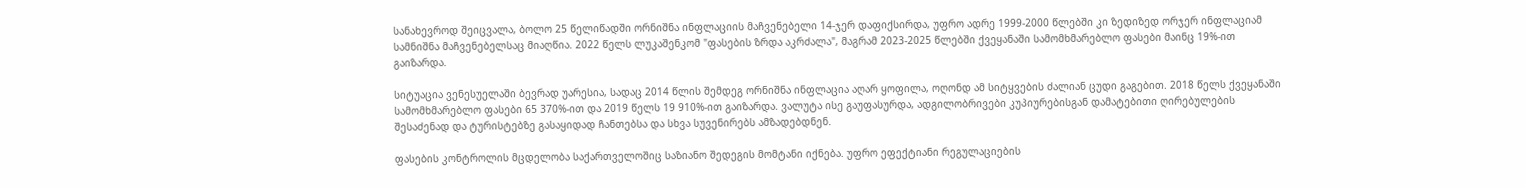სანახევროდ შეიცვალა, ბოლო 25 წელიწადში ორნიშნა ინფლაციის მაჩვენებელი 14-ჯერ დაფიქსირდა, უფრო ადრე 1999-2000 წლებში კი ზედიზედ ორჯერ ინფლაციამ სამნიშნა მაჩვენებელსაც მიაღწია. 2022 წელს ლუკაშენკომ "ფასების ზრდა აკრძალა", მაგრამ 2023-2025 წლებში ქვეყანაში სამომხმარებლო ფასები მაინც 19%-ით გაიზარდა.

სიტუაცია ვენესუელაში ბევრად უარესია, სადაც 2014 წლის შემდეგ ორნიშნა ინფლაცია აღარ ყოფილა, ოღონდ ამ სიტყვების ძალიან ცუდი გაგებით. 2018 წელს ქვეყანაში სამომხმარებლო ფასები 65 370%-ით და 2019 წელს 19 910%-ით გაიზარდა. ვალუტა ისე გაუფასურდა, ადგილობრივები კუპიურებისგან დამატებითი ღირებულების შესაძენად და ტურისტებზე გასაყიდად ჩანთებსა და სხვა სუვენირებს ამზადებდნენ.

ფასების კონტროლის მცდელობა საქართველოშიც საზიანო შედეგის მომტანი იქნება. უფრო ეფექტიანი რეგულაციების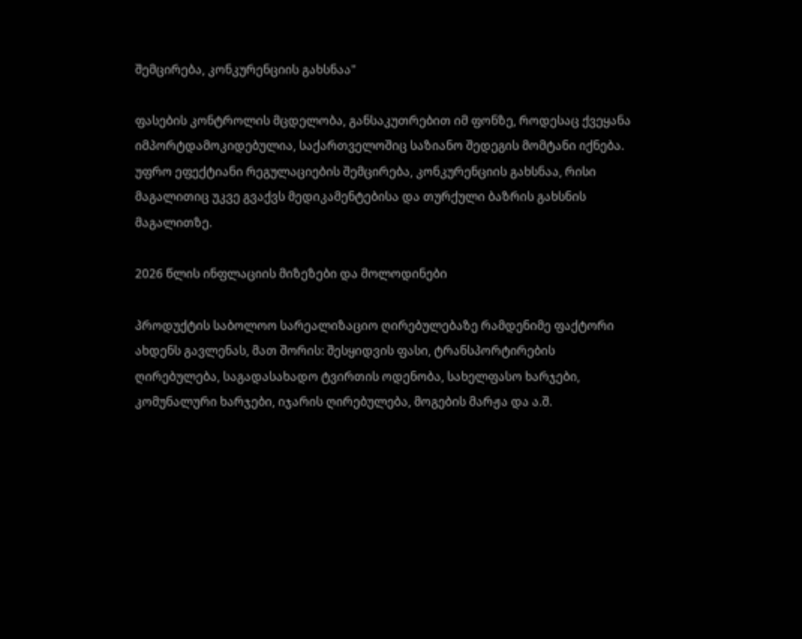შემცირება, კონკურენციის გახსნაა"

ფასების კონტროლის მცდელობა, განსაკუთრებით იმ ფონზე, როდესაც ქვეყანა იმპორტდამოკიდებულია, საქართველოშიც საზიანო შედეგის მომტანი იქნება. უფრო ეფექტიანი რეგულაციების შემცირება, კონკურენციის გახსნაა, რისი მაგალითიც უკვე გვაქვს მედიკამენტებისა და თურქული ბაზრის გახსნის მაგალითზე.

2026 წლის ინფლაციის მიზეზები და მოლოდინები

პროდუქტის საბოლოო სარეალიზაციო ღირებულებაზე რამდენიმე ფაქტორი ახდენს გავლენას, მათ შორის: შესყიდვის ფასი, ტრანსპორტირების ღირებულება, საგადასახადო ტვირთის ოდენობა, სახელფასო ხარჯები, კომუნალური ხარჯები, იჯარის ღირებულება, მოგების მარჟა და ა.შ.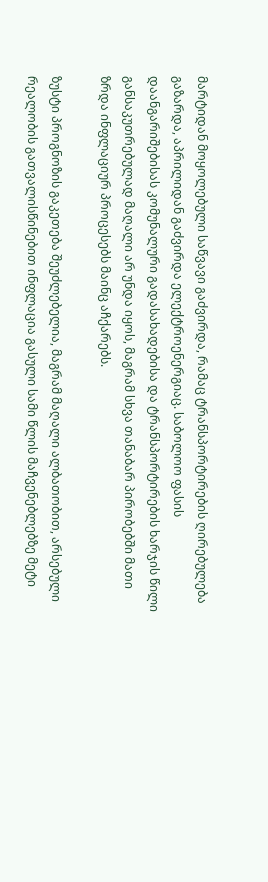მარტიდან მოყოლებული საწვავი გაძვირდა, რამაც ტრანსპორტირების ღირებულება გაზარდა, აპრილიდან გაძვირდა ელექტროენერგიაც. საბოლოო ფასის დაანგარიშებისას კომუნალური გადასახადებისა და ტრანსპორტირების ხარჯის წილი განსაკუთრებულად მაღალი არ უნდა იყოს, მაგრამ სხვა თანაბარ პირობებში მათი ზრდა ინფლაციურ პროცესებს მაინც აჩქარებს.

ზუსტი პროგნოზის გაკეთება შეუძლებელია, მაგრამ მაღალი ალბათობით, არსებული რეალობის გათვალისწინებით ინფლაცია გასული სამი წლის მაჩვენებლებზე მეტი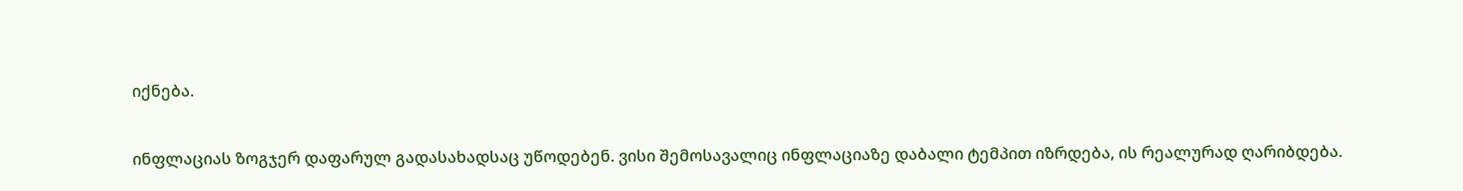იქნება.

ინფლაციას ზოგჯერ დაფარულ გადასახადსაც უწოდებენ. ვისი შემოსავალიც ინფლაციაზე დაბალი ტემპით იზრდება, ის რეალურად ღარიბდება.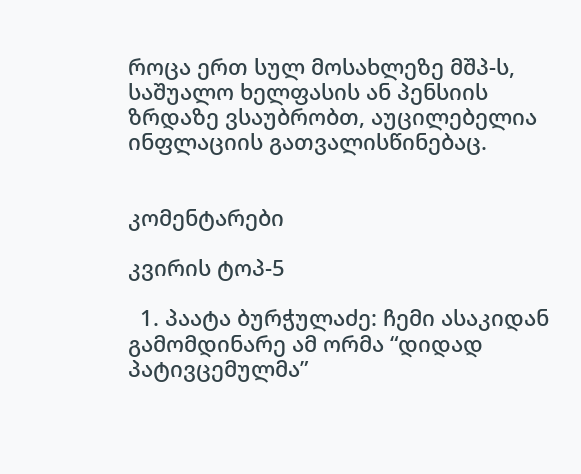როცა ერთ სულ მოსახლეზე მშპ-ს, საშუალო ხელფასის ან პენსიის ზრდაზე ვსაუბრობთ, აუცილებელია ინფლაციის გათვალისწინებაც.


კომენტარები

კვირის ტოპ-5

  1. პაატა ბურჭულაძე: ჩემი ასაკიდან გამომდინარე ამ ორმა “დიდად პატივცემულმა”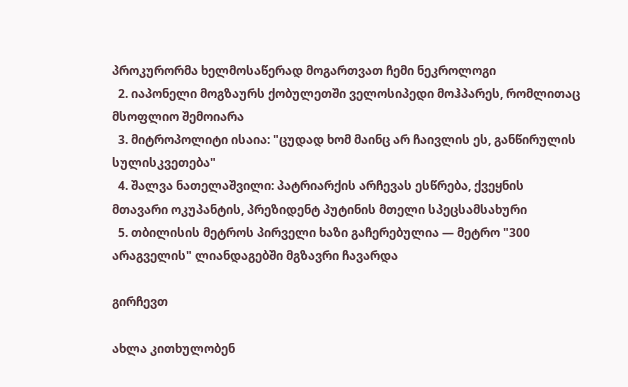პროკურორმა ხელმოსაწერად მოგართვათ ჩემი ნეკროლოგი
  2. იაპონელი მოგზაურს ქობულეთში ველოსიპედი მოჰპარეს, რომლითაც მსოფლიო შემოიარა
  3. მიტროპოლიტი ისაია: "ცუდად ხომ მაინც არ ჩაივლის ეს, განწირულის სულისკვეთება"
  4. შალვა ნათელაშვილი: პატრიარქის არჩევას ესწრება, ქვეყნის მთავარი ოკუპანტის, პრეზიდენტ პუტინის მთელი სპეცსამსახური
  5. თბილისის მეტროს პირველი ხაზი გაჩერებულია — მეტრო "300 არაგველის" ლიანდაგებში მგზავრი ჩავარდა

გირჩევთ

ახლა კითხულობენ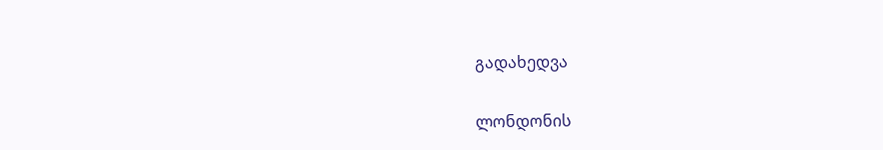გადახედვა

ლონდონის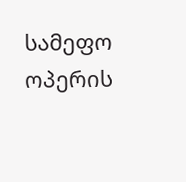სამეფო ოპერის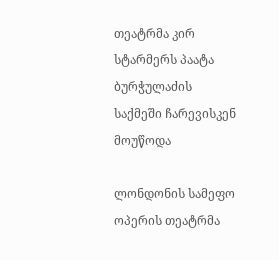თეატრმა კირ სტარმერს პაატა ბურჭულაძის საქმეში ჩარევისკენ მოუწოდა

ლონდონის სამეფო ოპერის თეატრმა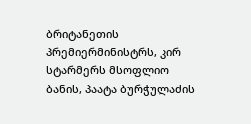ბრიტანეთის პრემიერმინისტრს, კირ სტარმერს მსოფლიო ბანის, პაატა ბურჭულაძის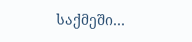საქმეში…